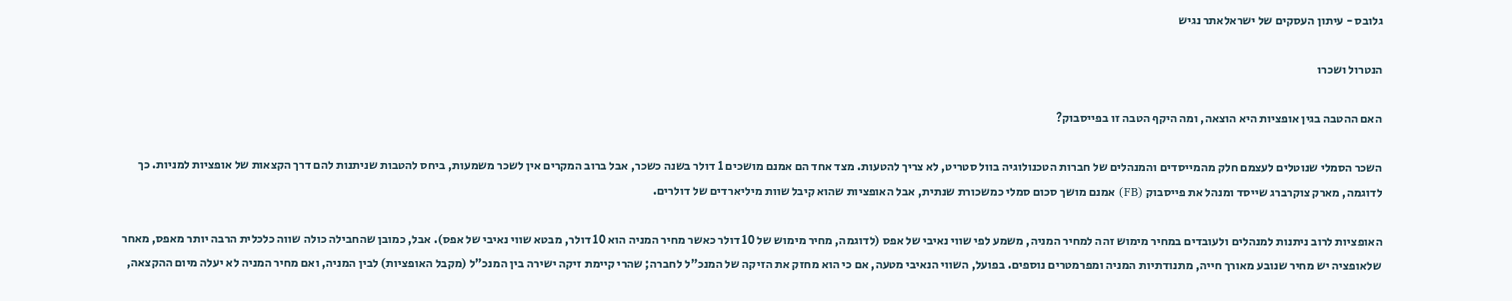גלובס - עיתון העסקים של ישראלאתר נגיש

הנטרול ושכרו

האם ההטבה בגין אופציות היא הוצאה, ומה היקף הטבה זו בפייסבוק?

השכר הסמלי שנוטלים לעצמם חלק מהמייסדים והמנהלים של חברות הטכנולוגיה בוול סטריט, לא צריך להטעות. מצד אחד הם אמנם מושכים 1 דולר בשנה כשכר, אבל ברוב המקרים אין לשכר משמעות, ביחס להטבות שניתנות להם דרך הקצאות של אופציות למניות. כך לדוגמה, מארק צוקרברג שייסד ומנהל את פייסבוק (FB) אמנם מושך סכום סמלי כמשכורת שנתית, אבל האופציות שהוא קיבל שוות מיליארדים של דולרים.

האופציות לרוב ניתנות למנהלים ולעובדים במחיר מימוש זהה למחיר המניה, משמע לפי שווי נאיבי של אפס (לדוגמה, מחיר מימוש של 10 דולר כאשר מחיר המניה הוא 10 דולר, מבטא שווי נאיבי של אפס). אבל, כמובן שהחבילה כולה שווה כלכלית הרבה יותר מאפס, מאחר שלאופציה יש מחיר שנובע מאורך חייה, מתנודתיות המניה ומפרמטרים נוספים. בפועל, השווי הנאיבי מטעה, אם כי הוא מחזק את הזיקה של המנכ"ל לחברה; שהרי קיימת זיקה ישירה בין המנכ"ל (מקבל האופציות) לבין המניה, ואם מחיר המניה לא יעלה מיום ההקצאה,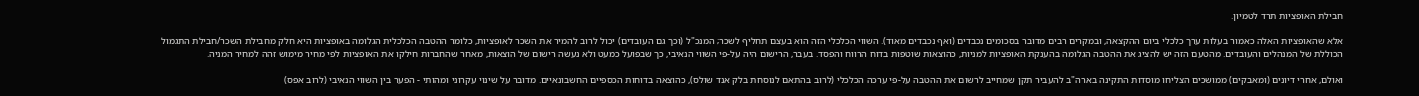חבילת האופציות תרד לטמיון.

אלא שהאופציות האלה כאמור בעלות ערך כלכלי ביום ההקצאה, ובמקרים רבים מדובר בסכומים נכבדים (ואף נכבדים מאוד). השווי הכלכלי הזה הוא בעצם תחליף לשכר; המנכ"ל (וכך גם העובדים) יכול לרוב להמיר את השכר לאופציות, כלומר ההטבה הכלכלית הגלומה באופציות היא חלק מחבילת השכר/חבילת התגמול הכוללת של המנהלים והעובדים. מהטעם הזה יש להציג את ההטבה הגלומה בהענקת האופציות למניות, כהוצאות שוטפות בדוח הרווח והפסד. בעבר, הרישום היה על-פי השווי הנאיבי, כך שבפועל כמעט ולא נעשה רישום של הוצאות, מאחר שהחברות חילקו את האופציות לפי מחיר מימוש זהה למחיר המניה.

ואולם, אחרי דיונים (ומאבקים) ממושכים הצליחו מוסדות התקינה בארה"ב להעביר תקן שמחייב לרשום את ההטבה על-פי ערכה הכלכלי (לרוב בהתאם לנוסחת בלק אנד שולס), כהוצאה בדוחות הכספיים החשבונאיים. מדובר על שינוי עקרוני ומהותי - הפער בין השווי הנאיבי (לרוב אפס)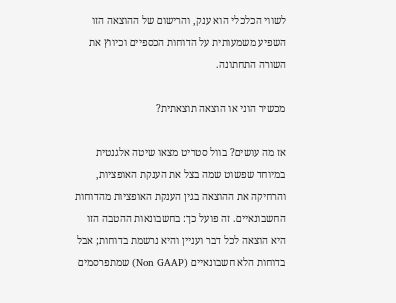לשווי הכלכלי הוא ענק, והרישום של ההוצאה הזו השפיע משמעותית על הדוחות הכספיים וכיווץ את השורה התחתונה.

מכשיר הוני או הוצאה תוצאתית?

אז מה עושים? בוול סטריט מצאו שיטה אלגנטית במיוחד שפשוט שמה בצל את הענקת האופציות, והרחיקה את ההוצאה בגין הענקת האופציות מהדוחות החשבונאיים. זה פועל כך: בחשבונאות ההטבה הזו היא הוצאה לכל דבר ועניין והיא נרשמת בדוחות; אבל בדוחות הלא חשבונאיים (Non GAAP) שמתפרסמים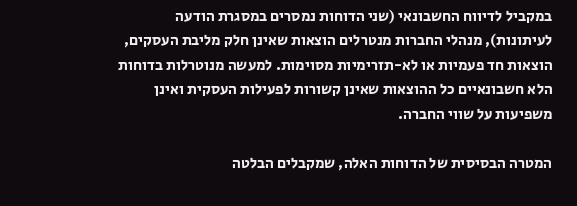במקביל לדיווח החשבונאי (שני הדוחות נמסרים במסגרת הודעה לעיתונות), מנהלי החברות מנטרלים הוצאות שאינן חלק מליבת העסקים, הוצאות חד פעמיות או לא-תזרימיות מסוימות. למעשה מנוטרלות בדוחות הלא חשבונאיים כל ההוצאות שאינן קשורות לפעילות העסקית ואינן משפיעות על שווי החברה.

המטרה הבסיסית של הדוחות האלה, שמקבלים הבלטה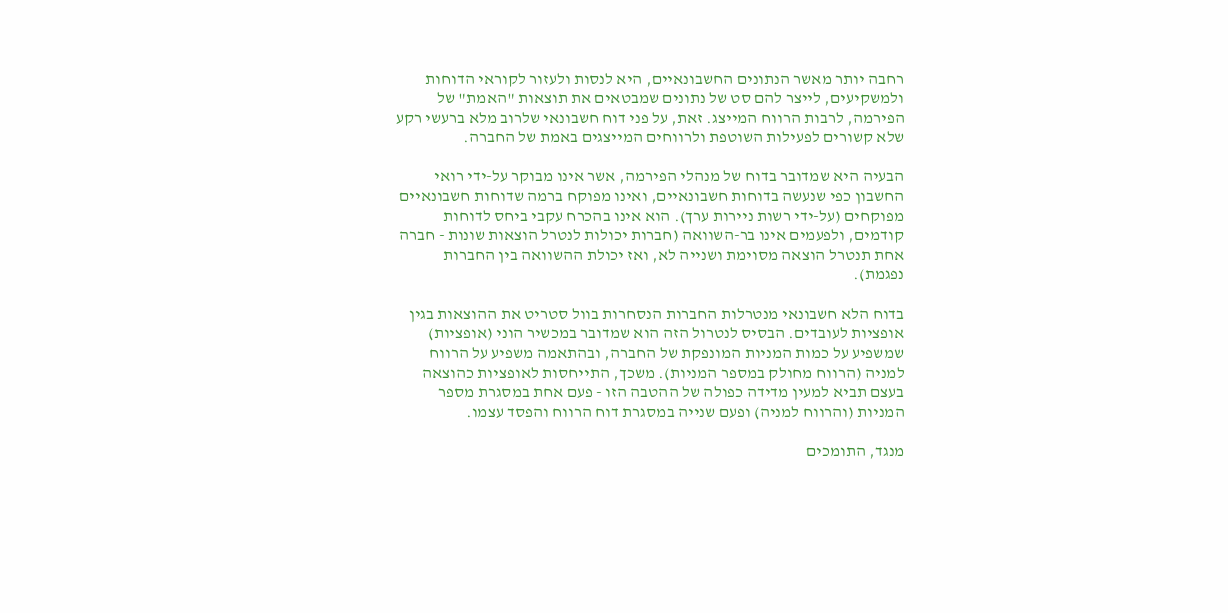רחבה יותר מאשר הנתונים החשבונאיים, היא לנסות ולעזור לקוראי הדוחות ולמשקיעים, לייצר להם סט של נתונים שמבטאים את תוצאות "האמת" של הפירמה, לרבות הרווח המייצג. זאת, על פני דוח חשבונאי שלרוב מלא ברעשי רקע שלא קשורים לפעילות השוטפת ולרווחים המייצגים באמת של החברה.

הבעיה היא שמדובר בדוח של מנהלי הפירמה, אשר אינו מבוקר על-ידי רואי החשבון כפי שנעשה בדוחות חשבונאיים, ואינו מפוקח ברמה שדוחות חשבונאיים מפוקחים (על-ידי רשות ניירות ערך). הוא אינו בהכרח עקבי ביחס לדוחות קודמים, ולפעמים אינו בר-השוואה (חברות יכולות לנטרל הוצאות שונות - חברה אחת תנטרל הוצאה מסוימת ושנייה לא, ואז יכולת ההשוואה בין החברות נפגמת).

בדוח הלא חשבונאי מנטרלות החברות הנסחרות בוול סטריט את ההוצאות בגין אופציות לעובדים. הבסיס לנטרול הזה הוא שמדובר במכשיר הוני (אופציות) שמשפיע על כמות המניות המונפקת של החברה, ובהתאמה משפיע על הרווח למניה (הרווח מחולק במספר המניות). משכך, התייחסות לאופציות כהוצאה בעצם תביא למעין מדידה כפולה של ההטבה הזו - פעם אחת במסגרת מספר המניות (והרווח למניה) ופעם שנייה במסגרת דוח הרווח והפסד עצמו.

מנגד, התומכים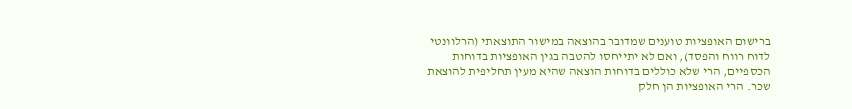ברישום האופציות טוענים שמדובר בהוצאה במישור התוצאתי (הרלוונטי לדוח רווח והפסד), ואם לא יתייחסו להטבה בגין האופציות בדוחות הכספיים, הרי שלא כוללים בדוחות הוצאה שהיא מעין תחליפית להוצאת שכר. הרי האופציות הן חלק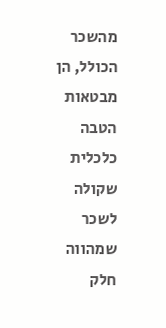מהשכר הכולל, הן מבטאות הטבה כלכלית שקולה לשכר שמהווה חלק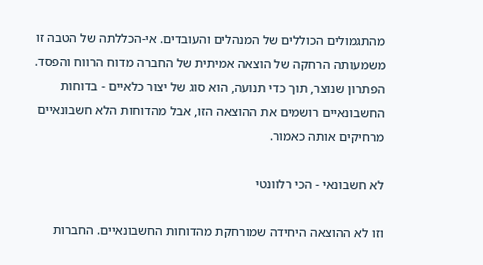מהתגמולים הכוללים של המנהלים והעובדים. אי-הכללתה של הטבה זו משמעותה הרחקה של הוצאה אמיתית של החברה מדוח הרווח והפסד. הפתרון שנוצר, תוך כדי תנועה, הוא סוג של יצור כלאיים - בדוחות החשבונאיים רושמים את ההוצאה הזו, אבל מהדוחות הלא חשבונאיים מרחיקים אותה כאמור.

לא חשבונאי - הכי רלוונטי

וזו לא ההוצאה היחידה שמורחקת מהדוחות החשבונאיים. החברות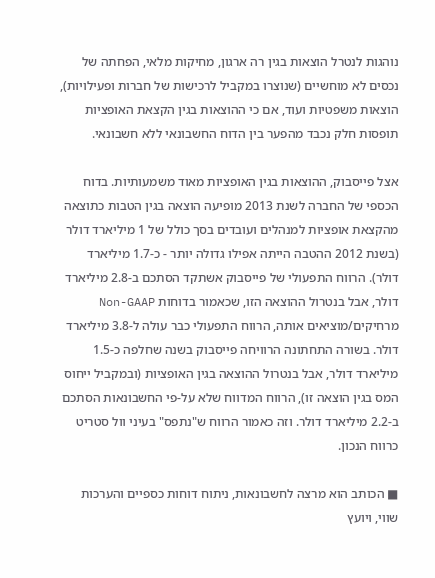נוהגות לנטרל הוצאות בגין רה ארגון, מחיקות מלאי, הפחתה של נכסים לא מוחשיים (שנוצרו במקביל לרכישות של חברות ופעילויות), הוצאות משפטיות ועוד, אם כי ההוצאות בגין הקצאת האופציות תופסות חלק נכבד מהפער בין הדוח החשבונאי ללא חשבונאי.

אצל פייסבוק, ההוצאות בגין האופציות מאוד משמעותיות. בדוח הכספי של החברה לשנת 2013 מופיעה הוצאה בגין הטבות כתוצאה מהקצאת אופציות למנהלים ועובדים בסך כולל של 1 מיליארד דולר (בשנת 2012 ההטבה הייתה אפילו גדולה יותר - כ-1.7 מיליארד דולר). הרווח התפעולי של פייסבוק אשתקד הסתכם ב-2.8 מיליארד דולר, אבל בנטרול ההוצאה הזו, שכאמור בדוחות Non-GAAP מרחיקים/מוציאים אותה, הרווח התפעולי כבר עולה ל-3.8 מיליארד דולר. בשורה התחתונה הרוויחה פייסבוק בשנה שחלפה כ-1.5 מיליארד דולר, אבל בנטרול ההוצאה בגין האופציות (ובמקביל ייחוס המס בגין הוצאה זו), הרווח המדווח שלא על-פי החשבונאות הסתכם ב-2.2 מיליארד דולר. וזה כאמור הרווח ש"נתפס" בעיני וול סטריט כרווח הנכון.

■ הכותב הוא מרצה לחשבונאות, ניתוח דוחות כספיים והערכות שווי, ויועץ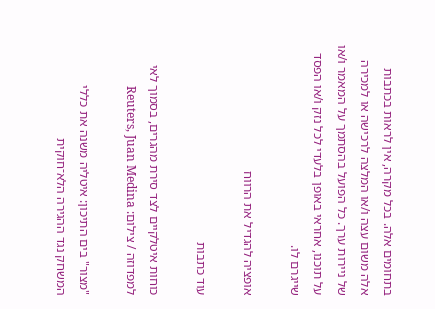בתחומים אלה. בכל מקרה, אין לראות בכתבות אלה משום עצה ו/או המלצה לרכישה או למכירה של ניירות ערך. כל הפועל בהסתמך על המאמר ו/או על תוכנו, אחראי באופן בלעדי לכל נזק ו/או הפסד שייגרם לו.

אופציה להגדיל את הרווח

עוד כתבות

כוחות איטלקיים לצד סירת מהגרים, בסמוך לאי למפדוזה / צילום: Reuters, Juan Medina

"מצור" בים התיכון: איטליה משנה את כללי המשחק נגד ההגירה הלא־חוקית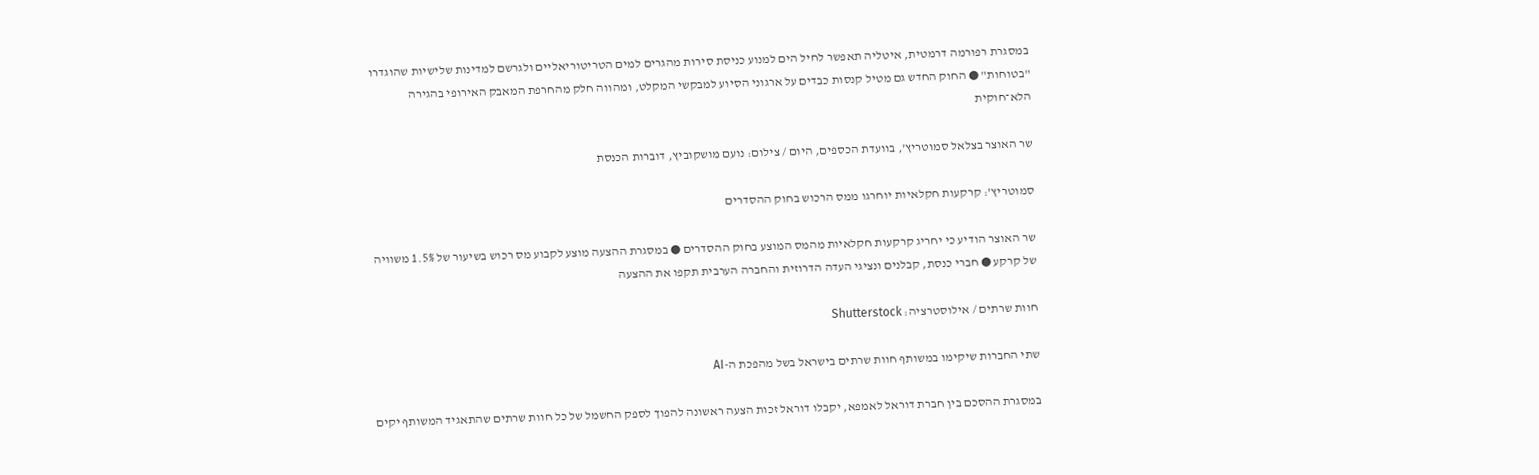במסגרת רפורמה דרמטית, איטליה תאפשר לחיל הים למנוע כניסת סירות מהגרים למים הטריטוריאליים ולגרשם למדינות שלישיות שהוגדרו "בטוחות" ● החוק החדש גם מטיל קנסות כבדים על ארגוני הסיוע למבקשי המקלט, ומהווה חלק מהחרפת המאבק האירופי בהגירה הלא־חוקית

שר האוצר בצלאל סמוטריץ', בוועדת הכספים, היום / צילום: נועם מושקוביץ, דוברות הכנסת

סמוטריץ’: קרקעות חקלאיות יוחרגו ממס הרכוש בחוק ההסדרים

שר האוצר הודיע כי יחריג קרקעות חקלאיות מהמס המוצע בחוק ההסדרים ● במסגרת ההצעה מוצע לקבוע מס רכוש בשיעור של 1.5% משוויה של קרקע ● חברי כנסת, קבלנים ונציגי העדה הדרוזית והחברה הערבית תקפו את ההצעה

חוות שרתים / אילוסטרציה: Shutterstock

שתי החברות שיקימו במשותף חוות שרתים בישראל בשל מהפכת ה-AI

במסגרת ההסכם בין חברת דוראל לאמפא, יקבלו דוראל זכות הצעה ראשונה להפוך לספק החשמל של כל חוות שרתים שהתאגיד המשותף יקים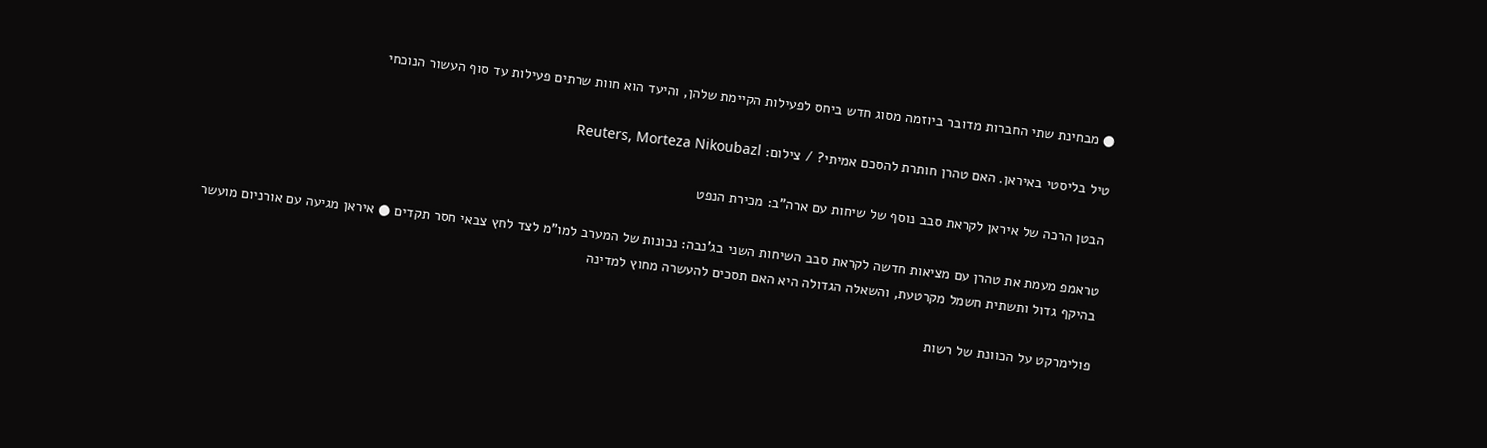● מבחינת שתי החברות מדובר ביוזמה מסוג חדש ביחס לפעילות הקיימת שלהן, והיעד הוא חוות שרתים פעילות עד סוף העשור הנוכחי

טיל בליסטי באיראן. האם טהרן חותרת להסכם אמיתי? / צילום: Reuters, Morteza Nikoubazl

הבטן הרכה של איראן לקראת סבב נוסף של שיחות עם ארה"ב: מכירת הנפט

טראמפ מעמת את טהרן עם מציאות חדשה לקראת סבב השיחות השני בג'נבה: נכונות של המערב למו"מ לצד לחץ צבאי חסר תקדים ● איראן מגיעה עם אורניום מועשר בהיקף גדול ותשתית חשמל מקרטעת, והשאלה הגדולה היא האם תסכים להעשרה מחוץ למדינה

פולימרקט על הכוונת של רשות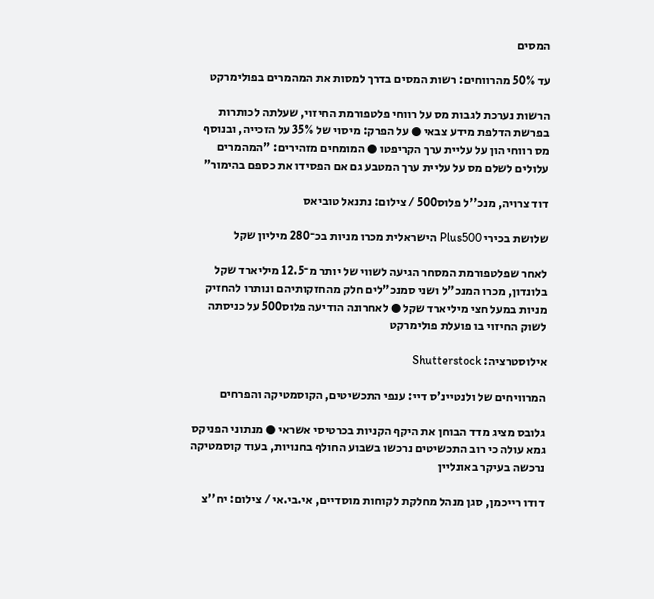המסים

עד 50% מהרווחים: רשות המסים בדרך למסות את המהמרים בפולימרקט

הרשות נערכת לגבות מס על רווחי פלטפורמת החיזוי, שעלתה לכותרות בפרשת הדלפת מידע צבאי ● על הפרק: מיסוי של 35% על הזכייה, ובנוסף מס רווחי הון על עליית ערך הקריפטו ● המומחים מזהירים: "המהמרים עלולים לשלם מס על עליית ערך המטבע גם אם הפסידו את כספם בהימור"

דוד צרויה, מנכ''ל פלוס500 / צילום: נתנאל טוביאס

שלושת בכירי Plus500 הישראלית מכרו מניות בכ־280 מיליון שקל

לאחר שפלטפורמת המסחר הגיעה לשווי של יותר מ־12.5 מיליארד שקל בלונדון, מכרו המנכ"ל ושני סמנכ"לים חלק מהחזקותיהם ונותרו להחזיק מניות במעל חצי מיליארד שקל ● לאחרונה הודיעה פלוס500 על כניסתה לשוק החיזוי בו פועלת פולימרקט

אילוסטרציה: Shutterstock

המרוויחים של ולנטיינ'ס דיי: ענפי התכשיטים, הקוסמטיקה והפרחים

גלובס מציג מדד הבוחן את היקף הקניות בכרטיסי אשראי ● מנתוני הפניקס גמא עולה כי רוב התכשיטים נרכשו בשבוע החולף בחנויות, בעוד קוסמטיקה נרכשה בעיקר באונליין

דודו רייכמן, סגן מנהל מחלקת לקוחות מוסדיים, אי.בי.אי / צילום: יח''צ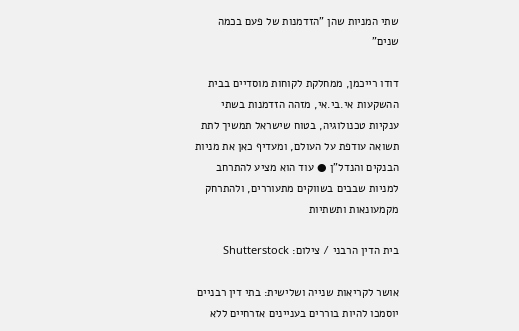שתי המניות שהן "הזדמנות של פעם בכמה שנים"

דודו רייכמן, ממחלקת לקוחות מוסדיים בבית ההשקעות אי.בי.אי, מזהה הזדמנות בשתי ענקיות טכנולוגיה, בטוח שישראל תמשיך לתת תשואה עודפת על העולם, ומעדיף כאן את מניות הבנקים והנדל"ן ● עוד הוא מציע להתרחב למניות שבבים בשווקים מתעוררים, ולהתרחק מקמעונאות ותשתיות

בית הדין הרבני / צילום: Shutterstock

אושר לקריאות שנייה ושלישית: בתי דין רבניים יוסמכו להיות בוררים בעניינים אזרחיים ללא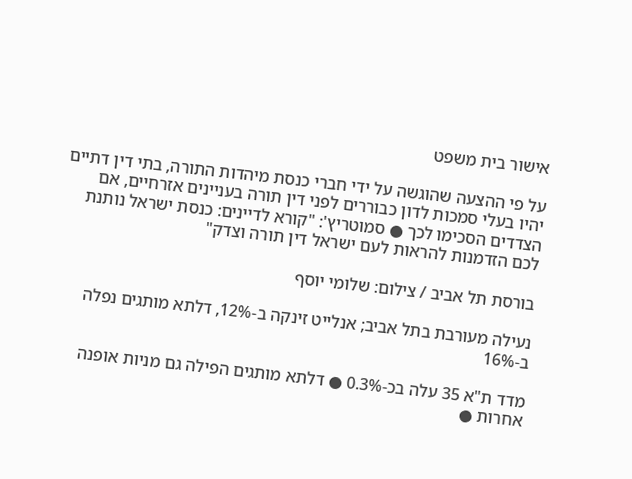אישור בית משפט

על פי ההצעה שהוגשה על ידי חברי כנסת מיהדות התורה, בתי דין דתיים יהיו בעלי סמכות לדון כבוררים לפני דין תורה בעניינים אזרחיים, אם הצדדים הסכימו לכך ● סמוטריץ': "קורא לדיינים: כנסת ישראל נותנת לכם הזדמנות להראות לעם ישראל דין תורה וצדק"

בורסת תל אביב / צילום: שלומי יוסף

נעילה מעורבת בתל אביב; אנלייט זינקה ב-12%, דלתא מותגים נפלה ב-16%

מדד ת"א 35 עלה בכ-0.3% ● דלתא מותגים הפילה גם מניות אופנה אחרות ●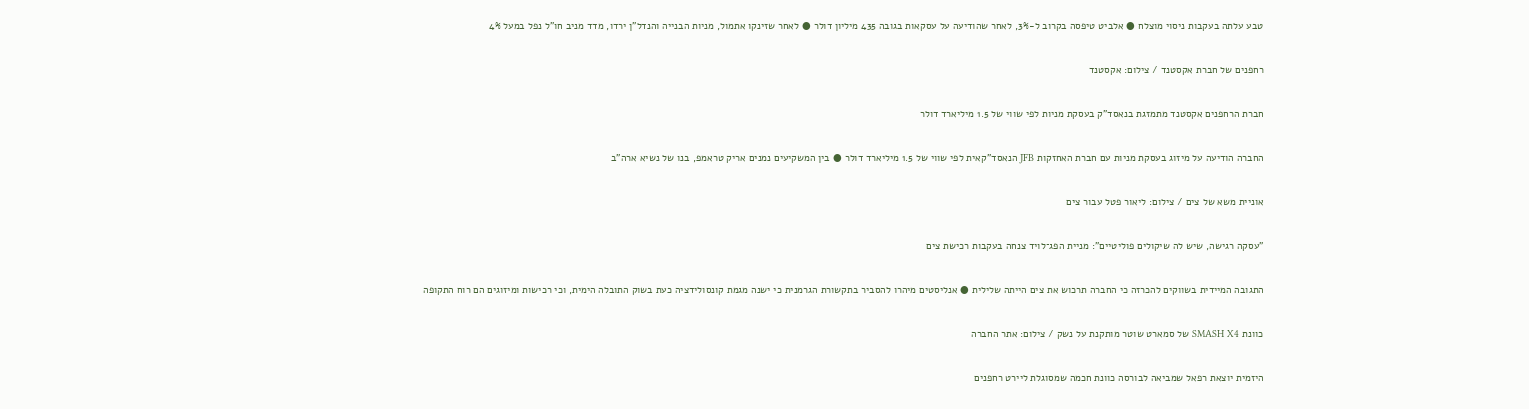טבע עלתה בעקבות ניסוי מוצלח ● אלביט טיפסה בקרוב ל-3%, לאחר שהודיעה על עסקאות בגובה 435 מיליון דולר ● לאחר שזינקו אתמול, מניות הבנייה והנדל"ן ירדו, מדד מניב חו"ל נפל במעל 4%

רחפנים של חברת אקסטנד / צילום: אקסטנד

חברת הרחפנים אקסטנד מתמזגת בנאסד"ק בעסקת מניות לפי שווי של 1.5 מיליארד דולר

החברה הודיעה על מיזוג בעסקת מניות עם חברת האחזקות JFB הנאסד"קאית לפי שווי של 1.5 מיליארד דולר ● בין המשקיעים נמנים אריק טראמפ, בנו של נשיא ארה"ב

אוניית משא של צים / צילום: ליאור פטל עבור צים

"עסקה רגישה, שיש לה שיקולים פוליטיים": מניית הפג־לויד צנחה בעקבות רכישת צים

התגובה המיידית בשווקים להכרזה כי החברה תרכוש את צים הייתה שלילית ● אנליסטים מיהרו להסביר בתקשורת הגרמנית כי ישנה מגמת קונסולידציה כעת בשוק התובלה הימית, וכי רכישות ומיזוגים הם רוח התקופה

כוונת SMASH X4 של סמארט שוטר מותקנת על נשק / צילום: אתר החברה

היזמית יוצאת רפאל שמביאה לבורסה כוונת חכמה שמסוגלת ליירט רחפנים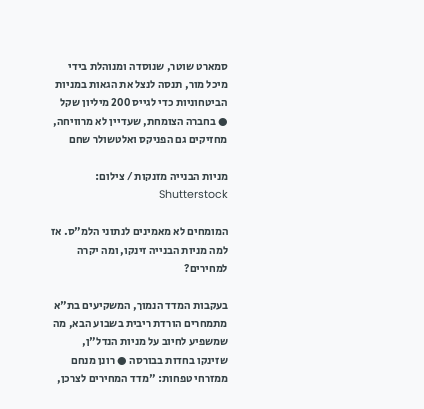סמארט שוטר, שנוסדה ומנוהלת בידי מיכל מור, תנסה לנצל את הגאות במניות הביטחוניות כדי לגייס 200 מיליון שקל ● בחברה הצומחת, שעדיין לא מרוויחה, מחזיקים גם הפניקס ואלטשולר שחם

מניות הבנייה מזנקות / צילום: Shutterstock

המומחים לא מאמינים לנתוני הלמ"ס. אז למה מניות הבנייה זינקו, ומה יקרה למחירים?

בעקבות המדד הנמוך, המשקיעים בת"א מתמחרים הורדת ריבית בשבוע הבא, מה שמשפיע לחיוב על מניות הנדל"ן, שזינקו בחדות בבורסה ● רונן מנחם ממזרחי טפחות: "מדד המחירים לצרכן,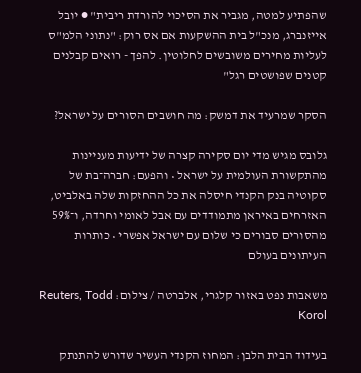שהפתיע למטה, מגביר את הסיכוי להורדת ריבית" ● יובל אייזנברג, מנכ"ל בית ההשקעות אם אס רוק: "נתוני הלמ"ס לעליות מחירים משובשים לחלוטין. להפך - רואים קבלנים קטנים שפושטים רגל"

הסקר שמרעיד את דמשק: מה חושבים הסורים על ישראל?

גלובס מגיש מדי יום סקירה קצרה של ידיעות מעניינות מהתקשורת העולמית על ישראל • והפעם: חברה־בת של סקוטיה בנק הקנדי חיסלה את כל ההחזקות שלה באלביט, האזרחים באיראן מתמודדים עם אבל לאומי וחרדה, ו־59% מהסורים סבורים כי שלום עם ישראל אפשרי • כותרות העיתונים בעולם

משאבות נפט באזור קלגרי, אלברטה / צילום: Reuters, Todd Korol

בעידוד הבית הלבן: המחוז הקנדי העשיר שדורש להתנתק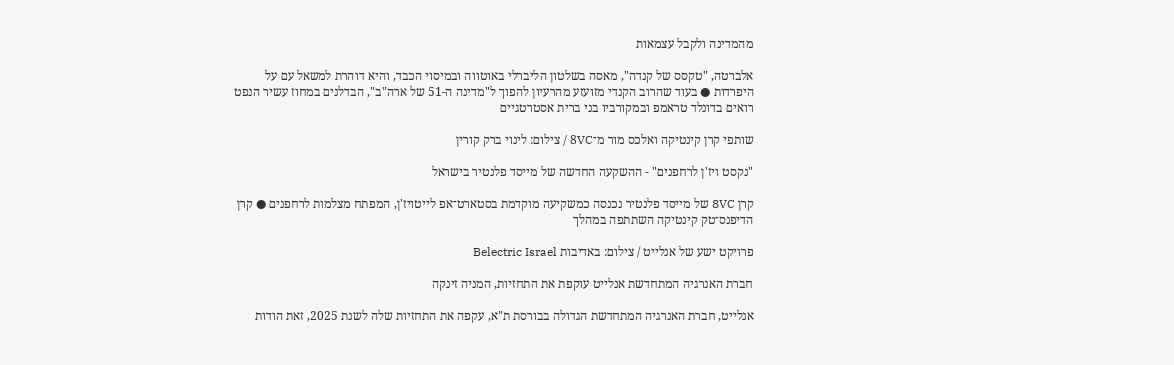מהמדינה ולקבל עצמאות

אלברטה, "טקסס של קנדה", מאסה בשלטון הליברלי באוטווה ובמיסוי הכבד, והיא דוהרת למשאל עם על היפרדות ● בעוד שהרוב הקנדי מזועזע מהרעיון להפוך ל"מדינה ה-51 של ארה"ב", הבדלנים במחוז עשיר הנפט רואים בדונלד טראמפ ובמקורביו בני ברית אסטרטגיים

שותפי קרן קינטיקה ואלכס מור מ־8VC / צילום: לינוי ברק קורין

"נקסט ויז'ן לרחפנים" - ההשקעה החדשה של מייסד פלנטיר בישראל

קרן 8VC של מייסד פלנטיר נכנסה כמשקיעה מוקדמת בסטארט־אפ לייטויז'ן, המפתח מצלמות לרחפנים ● קרן הדיפנס־טק קינטיקה השתתפה במהלך

פרויקט ישע של אנלייט / צילום: באדיבות Belectric Israel

חברת האנרגיה המתחדשת אנלייט עוקפת את התחזיות, המניה זינקה

אנלייט, חברת האנרגיה המתחדשת הגדולה בבורסת ת"א, עקפה את התחזיות שלה לשנת 2025, זאת הודות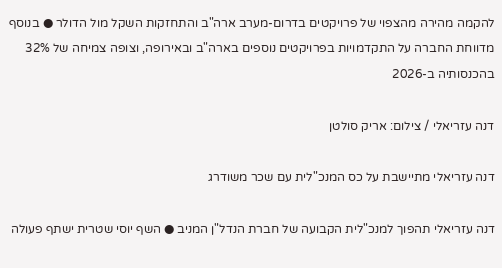להקמה מהירה מהצפוי של פרויקטים בדרום-מערב ארה"ב והתחזקות השקל מול הדולר ● בנוסף מדווחת החברה על התקדמויות בפרויקטים נוספים בארה"ב ובאירופה, וצופה צמיחה של 32% בהכנסותיה ב-2026

דנה עזריאלי / צילום: אריק סולטן

דנה עזריאלי מתיישבת על כס המנכ"לית עם שכר משודרג

דנה עזריאלי תהפוך למנכ"לית הקבועה של חברת הנדל"ן המניב ● השף יוסי שטרית ישתף פעולה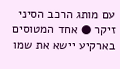עם מותג הרכב הסיני זיקר ● אחד המטוסים בארקיע יישא את שמו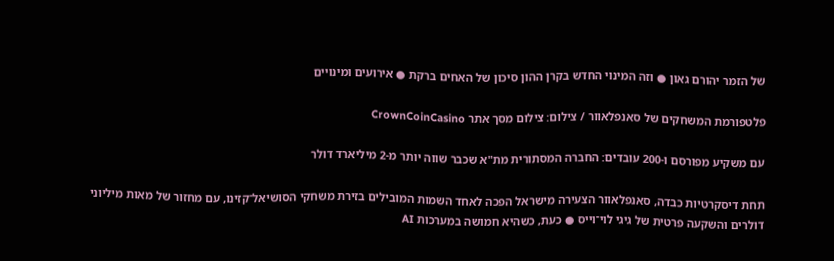של הזמר יהורם גאון ● וזה המינוי החדש בקרן ההון סיכון של האחים ברקת ● אירועים ומינויים

פלטפורמת המשחקים של סאנפלאוור / צילום: צילום מסך אתר CrownCoinCasino

עם משקיע מפורסם ו-200 עובדים: החברה המסתורית מת"א שכבר שווה יותר מ-2 מיליארד דולר

תחת דיסקרטיות כבדה, סאנפלאוור הצעירה מישראל הפכה לאחד השמות המובילים בזירת משחקי הסושיאל־קזינו, עם מחזור של מאות מיליוני דולרים והשקעה פרטית של גיגי לוי־וייס ● כעת, כשהיא חמושה במערכות AI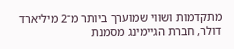מתקדמות ושווי שמוערך ביותר מ־2 מיליארד דולר, חברת הגיימינג מסמנת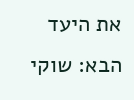את היעד הבא: שוקי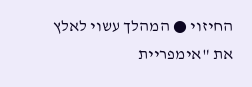החיזוי ● המהלך עשוי לאלץ את "אימפריית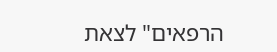הרפאים" לצאת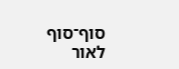סוף־סוף לאור